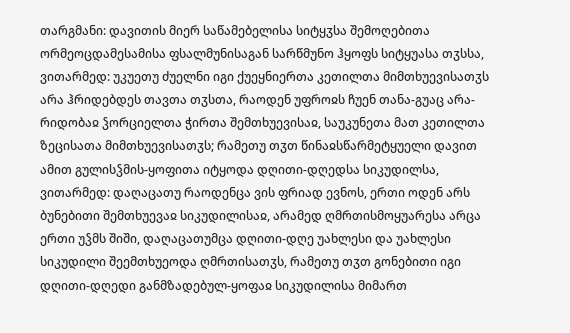თარგმანი: დავითის მიერ საწამებელისა სიტყჳსა შემოღებითა ორმეოცდამესამისა ფსალმუნისაგან სარწმუნო ჰყოფს სიტყუასა თჳსსა, ვითარმედ: უკუეთუ ძუელნი იგი ქუეყნიერთა კეთილთა მიმთხუევისათჳს არა ჰრიდებდეს თავთა თჳსთა, რაოდენ უფროჲს ჩუენ თანა-გუაც არა-რიდობაჲ ჴორციელთა ჭირთა შემთხუევისაჲ, საუკუნეთა მათ კეთილთა ზეცისათა მიმთხუევისათჳს; რამეთუ თჳთ წინაჲსწარმეტყუელი დავით ამით გულისჴმის-ყოფითა იტყოდა დღითი-დღედსა სიკუდილსა, ვითარმედ: დაღაცათუ რაოდენცა ვის ფრიად ევნოს, ერთი ოდენ არს ბუნებითი შემთხუევაჲ სიკუდილისაჲ, არამედ ღმრთისმოყუარესა არცა ერთი უჴმს შიში, დაღაცათუმცა დღითი-დღე უახლესი და უახლესი სიკუდილი შეემთხუეოდა ღმრთისათჳს, რამეთუ თჳთ გონებითი იგი დღითი-დღედი განმზადებულ-ყოფაჲ სიკუდილისა მიმართ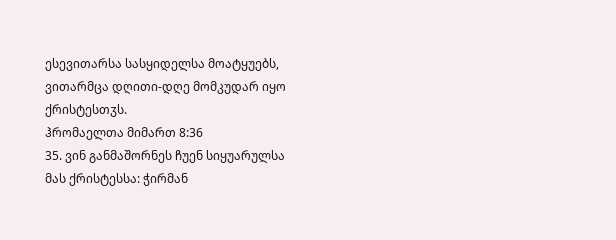ესევითარსა სასყიდელსა მოატყუებს, ვითარმცა დღითი-დღე მომკუდარ იყო ქრისტესთჳს.
ჰრომაელთა მიმართ 8:36
35. ვინ განმაშორნეს ჩუენ სიყუარულსა მას ქრისტესსა: ჭირმან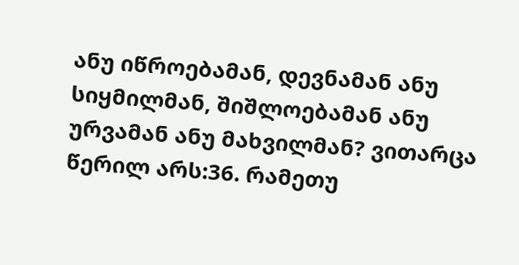ანუ იწროებამან, დევნამან ანუ სიყმილმან, შიშლოებამან ანუ ურვამან ანუ მახვილმან? ვითარცა წერილ არს:36. რამეთუ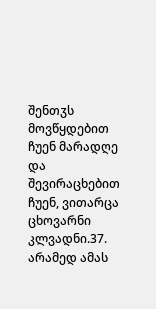შენთჳს მოვწყდებით ჩუენ მარადღე და შევირაცხებით ჩუენ, ვითარცა ცხოვარნი კლვადნი.37. არამედ ამას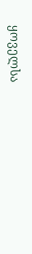ყოველსა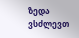ზედა ვსძლევთ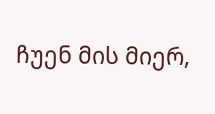ჩუენ მის მიერ,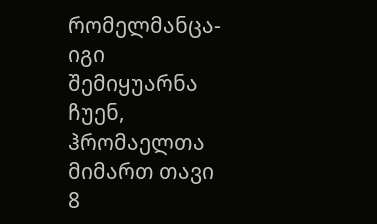რომელმანცა-იგი შემიყუარნა ჩუენ,
ჰრომაელთა მიმართ თავი 8